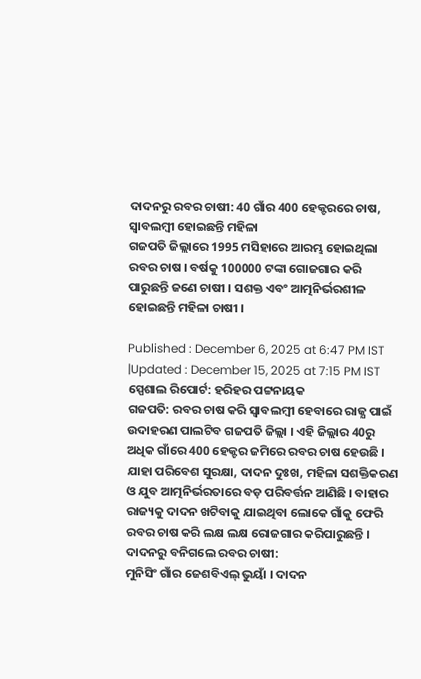ଦାଦନରୁ ରବର ଚାଷୀ: 40 ଗାଁର 400 ହେକ୍ଟରରେ ଚାଷ, ସ୍ବାବଲମ୍ବୀ ହୋଇଛନ୍ତି ମହିଳା
ଗଜପତି ଜିଲ୍ଲାରେ 1995 ମସିହାରେ ଆରମ୍ଭ ହୋଇଥିଲା ରବର ଚାଷ । ବର୍ଷକୁ 100000 ଟଙ୍କା ଗୋଜଗାର କରି ପାରୁଛନ୍ତି ଜଣେ ଚାଷୀ । ସଶକ୍ତ ଏବଂ ଆତ୍ମନିର୍ଭରଶୀଳ ହୋଇଛନ୍ତି ମହିଳା ଚାଷୀ ।

Published : December 6, 2025 at 6:47 PM IST
|Updated : December 15, 2025 at 7:15 PM IST
ସ୍ପେଶାଲ ରିପୋର୍ଟ: ହରିହର ପଟ୍ଟନାୟକ
ଗଜପତି: ରବର ଚାଷ କରି ସ୍ବାବଲମ୍ବୀ ହେବାରେ ରାଜ୍ଯ ପାଇଁ ଉଦାହରଣ ପାଲଟିବ ଗଜପତି ଜିଲ୍ଲା । ଏହି ଜିଲ୍ଲାର 40ରୁ ଅଧିକ ଗାଁରେ 400 ହେକ୍ଟର ଜମିରେ ରବର ଚାଷ ହେଉଛି । ଯାହା ପରିବେଶ ସୁରକ୍ଷା, ଦାଦନ ଦୁଃଖ, ମହିଳା ସଶକ୍ତିକରଣ ଓ ଯୁବ ଆତ୍ମନିର୍ଭରତାରେ ବଡ଼ ପରିବର୍ତ୍ତନ ଆଣିଛି । ବାହାର ରାଜ୍ୟକୁ ଦାଦନ ଖଟିବାକୁ ଯାଇଥିବା ଲୋକେ ଗାଁକୁ ଫେରି ରବର ଚାଷ କରି ଲକ୍ଷ ଲକ୍ଷ ରୋଜଗାର କରିପାରୁଛନ୍ତି ।
ଦାଦନରୁ ବନିଗଲେ ରବର ଚାଷୀ:
ମୁନିସିଂ ଗାଁର ଜେଶବିଏଲ୍ ଭୁୟାଁ । ଦାଦନ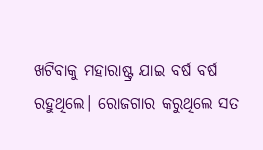ଖଟିବାକୁ ମହାରାଷ୍ଟ୍ର ଯାଇ ବର୍ଷ ବର୍ଷ ରହୁଥିଲେ। ରୋଜଗାର କରୁଥିଲେ ସତ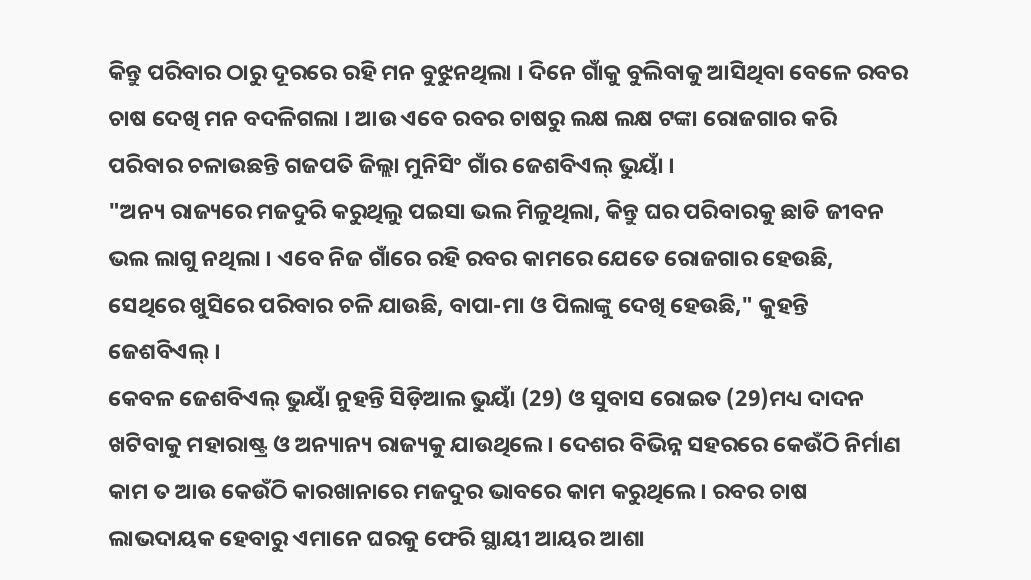କିନ୍ତୁ ପରିବାର ଠାରୁ ଦୂରରେ ରହି ମନ ବୁଝୁନଥିଲା । ଦିନେ ଗାଁକୁ ବୁଲିବାକୁ ଆସିଥିବା ବେଳେ ରବର ଚାଷ ଦେଖି ମନ ବଦଳିଗଲା । ଆଉ ଏବେ ରବର ଚାଷରୁ ଲକ୍ଷ ଲକ୍ଷ ଟଙ୍କା ରୋଜଗାର କରି ପରିବାର ଚଳାଉଛନ୍ତି ଗଜପତି ଜିଲ୍ଲା ମୁନିସିଂ ଗାଁର ଜେଶବିଏଲ୍ ଭୁୟାଁ ।
"ଅନ୍ୟ ରାଜ୍ୟରେ ମଜଦୁରି କରୁଥିଲୁ ପଇସା ଭଲ ମିଳୁଥିଲା, କିନ୍ତୁ ଘର ପରିବାରକୁ ଛାଡି ଜୀବନ ଭଲ ଲାଗୁ ନଥିଲା । ଏବେ ନିଜ ଗାଁରେ ରହି ରବର କାମରେ ଯେତେ ରୋଜଗାର ହେଉଛି, ସେଥିରେ ଖୁସିରେ ପରିବାର ଚଳି ଯାଉଛି, ବାପା-ମା ଓ ପିଲାଙ୍କୁ ଦେଖି ହେଉଛି," କୁହନ୍ତି ଜେଶବିଏଲ୍ ।
କେବଳ ଜେଶବିଏଲ୍ ଭୁୟାଁ ନୁହନ୍ତି ସିଡ଼ିଆଲ ଭୁୟାଁ (29) ଓ ସୁବାସ ରୋଇତ (29)ମଧ୍ୟ ଦାଦନ ଖଟିବାକୁ ମହାରାଷ୍ଟ୍ର ଓ ଅନ୍ୟାନ୍ୟ ରାଜ୍ୟକୁ ଯାଉଥିଲେ। ଦେଶର ବିଭିନ୍ନ ସହରରେ କେଉଁଠି ନିର୍ମାଣ କାମ ତ ଆଉ କେଉଁଠି କାରଖାନାରେ ମଜଦୁର ଭାବରେ କାମ କରୁଥିଲେ । ରବର ଚାଷ ଲାଭଦାୟକ ହେବାରୁ ଏମାନେ ଘରକୁ ଫେରି ସ୍ଥାୟୀ ଆୟର ଆଶା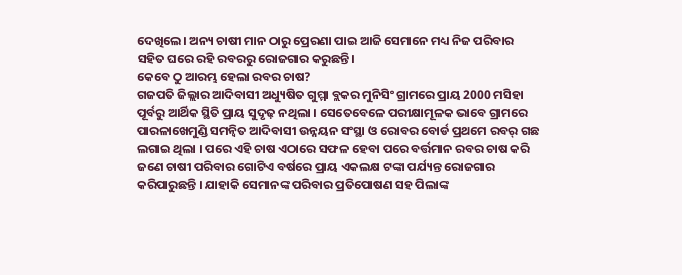ଦେଖିଲେ। ଅନ୍ୟ ଚାଷୀ ମାନ ଠାରୁ ପ୍ରେରଣା ପାଇ ଆଜି ସେମାନେ ମଧ୍ୟ ନିଜ ପରିବାର ସହିତ ଘରେ ରହି ରବରରୁ ରୋଜଗାର କରୁଛନ୍ତି।
କେବେ ଠୁ ଆରମ୍ଭ ହେଲା ରବର ଚାଷ?
ଗଜପତି ଜିଲ୍ଲାର ଆଦିବାସୀ ଅଧ୍ୟୁଷିତ ଗୁମ୍ମା ବ୍ଲକର ମୁନିସିଂ ଗ୍ରାମରେ ପ୍ରାୟ 2000 ମସିହା ପୂର୍ବରୁ ଆର୍ଥିକ ସ୍ଥିତି ପ୍ରାୟ ସୁଦୃଢ଼ ନଥିଲା । ସେତେବେଳେ ପରୀକ୍ଷାମୂଳକ ଭାବେ ଗ୍ରାମରେ ପାରଳାଖେମୁଣ୍ଡି ସମନ୍ୱିତ ଆଦିବାସୀ ଉନ୍ନୟନ ସଂସ୍ଥା ଓ ରୋବର ବୋର୍ଡ ପ୍ରଥମେ ରବର୍ ଗଛ ଲଗାଇ ଥିଲା । ପରେ ଏହି ଚାଷ ଏଠାରେ ସଫଳ ହେବା ପରେ ବର୍ତ୍ତମାନ ରବର ଚାଷ କରି ଜଣେ ଚାଷୀ ପରିବାର ଗୋଟିଏ ବର୍ଷରେ ପ୍ରାୟ ଏକଲକ୍ଷ ଟଙ୍କା ପର୍ଯ୍ୟନ୍ତ ରୋଜଗାର କରିପାରୁଛନ୍ତି । ଯାହାକି ସେମାନଙ୍କ ପରିବାର ପ୍ରତିପୋଷଣ ସହ ପିଲାଙ୍କ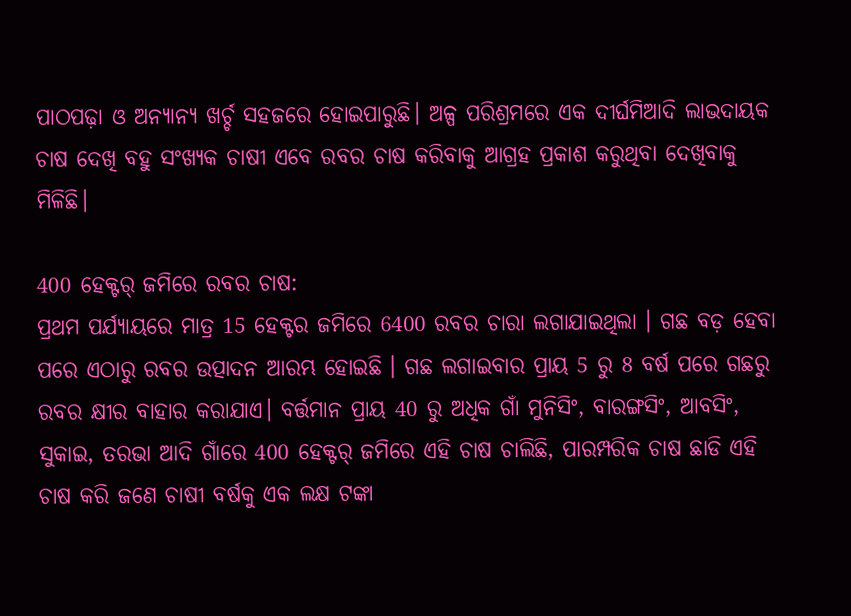ପାଠପଢ଼ା ଓ ଅନ୍ୟାନ୍ୟ ଖର୍ଚ୍ଚ ସହଜରେ ହୋଇପାରୁଛି। ଅଳ୍ପ ପରିଶ୍ରମରେ ଏକ ଦୀର୍ଘମିଆଦି ଲାଭଦାୟକ ଚାଷ ଦେଖି ବହୁ ସଂଖ୍ୟକ ଚାଷୀ ଏବେ ରବର ଚାଷ କରିବାକୁ ଆଗ୍ରହ ପ୍ରକାଶ କରୁଥିବା ଦେଖିବାକୁ ମିଳିଛି।

400 ହେକ୍ଟର୍ ଜମିରେ ରବର ଚାଷ:
ପ୍ରଥମ ପର୍ଯ୍ୟାୟରେ ମାତ୍ର 15 ହେକ୍ଟର ଜମିରେ 6400 ରବର ଚାରା ଲଗାଯାଇଥିଲା । ଗଛ ବଡ଼ ହେବା ପରେ ଏଠାରୁ ରବର ଉତ୍ପାଦନ ଆରମ୍ଭ ହୋଇଛି । ଗଛ ଲଗାଇବାର ପ୍ରାୟ 5 ରୁ 8 ବର୍ଷ ପରେ ଗଛରୁ ରବର କ୍ଷୀର ବାହାର କରାଯାଏ। ବର୍ତ୍ତମାନ ପ୍ରାୟ 40 ରୁ ଅଧିକ ଗାଁ ମୁନିସିଂ, ବାରଙ୍ଗସିଂ, ଆବସିଂ, ସୁକାଇ, ତରଭା ଆଦି ଗାଁରେ 400 ହେକ୍ଟର୍ ଜମିରେ ଏହି ଚାଷ ଚାଲିଛି, ପାରମ୍ପରିକ ଚାଷ ଛାଡି ଏହି ଚାଷ କରି ଜଣେ ଚାଷୀ ବର୍ଷକୁ ଏକ ଲକ୍ଷ ଟଙ୍କା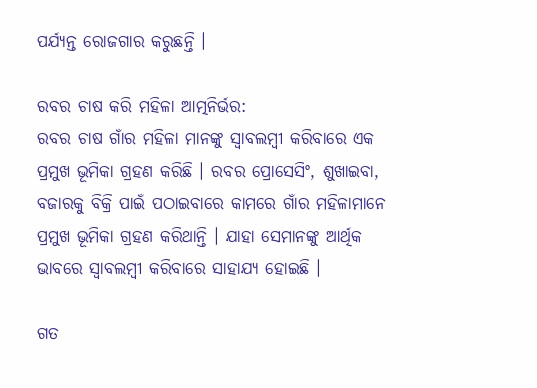ପର୍ଯ୍ୟନ୍ତ ରୋଜଗାର କରୁଛନ୍ତି ।

ରବର ଚାଷ କରି ମହିଳା ଆତ୍ମନିର୍ଭର:
ରବର ଚାଷ ଗାଁର ମହିଳା ମାନଙ୍କୁ ସ୍ୱାବଲମ୍ବୀ କରିବାରେ ଏକ ପ୍ରମୁଖ ଭୂମିକା ଗ୍ରହଣ କରିଛି । ରବର ପ୍ରୋସେସିଂ, ଶୁଖାଇବା, ବଜାରକୁ ବିକ୍ରି ପାଇଁ ପଠାଇବାରେ କାମରେ ଗାଁର ମହିଳାମାନେ ପ୍ରମୁଖ ଭୂମିକା ଗ୍ରହଣ କରିଥାନ୍ତି । ଯାହା ସେମାନଙ୍କୁ ଆର୍ଥିକ ଭାବରେ ସ୍ୱାବଲମ୍ବୀ କରିବାରେ ସାହାଯ୍ୟ ହୋଇଛି ।

ଗତ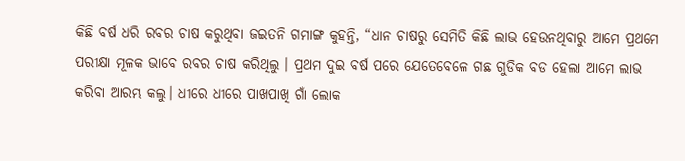କିଛି ବର୍ଷ ଧରି ରବର ଚାଷ କରୁଥିବା ଜଇତନି ଗମାଙ୍ଗ କୁହନ୍ତି, “ଧାନ ଚାଷରୁ ସେମିତି କିଛି ଲାଭ ହେଉନଥିବାରୁ ଆମେ ପ୍ରଥମେ ପରୀକ୍ଷା ମୂଳକ ଭାବେ ରବର ଚାଷ କରିଥିଲୁ । ପ୍ରଥମ ଦୁଇ ବର୍ଷ ପରେ ଯେତେବେଳେ ଗଛ ଗୁଡିକ ବଡ ହେଲା ଆମେ ଲାଭ କରିବା ଆରମ୍ଭ କଲୁ। ଧୀରେ ଧୀରେ ପାଖପାଖି ଗାଁ ଲୋକ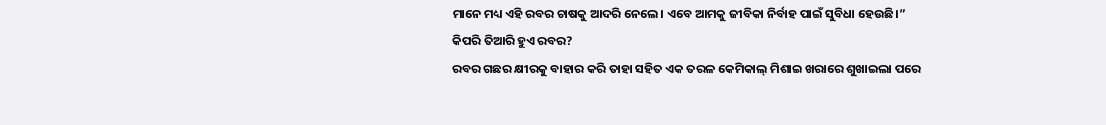ମାନେ ମଧ୍ୟ ଏହି ରବର ଚାଷକୁ ଆଦରି ନେଲେ। ଏବେ ଆମକୁ ଜୀବିକା ନିର୍ବାହ ପାଇଁ ସୁବିଧା ହେଉଛି।”
କିପରି ତିଆରି ହୁଏ ରବର?
ରବର ଗଛର କ୍ଷୀରକୁ ବାହାର କରି ତାହା ସହିତ ଏକ ତରଳ କେମିକାଲ୍ ମିଶାଇ ଖରାରେ ଶୁଖାଇଲା ପରେ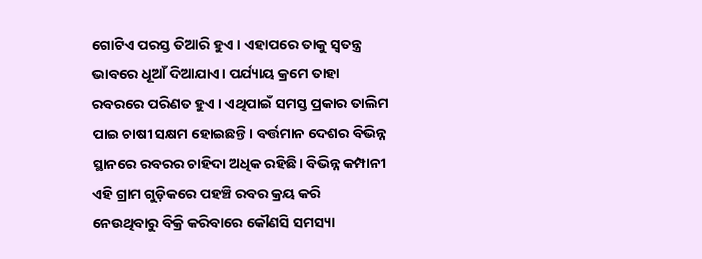ଗୋଟିଏ ପରସ୍ତ ତିଆରି ହୁଏ । ଏହାପରେ ତାକୁ ସ୍ବତନ୍ତ୍ର ଭାବରେ ଧୂଆଁ ଦିଆଯାଏ। ପର୍ଯ୍ୟାୟ କ୍ରମେ ତାହା ରବରରେ ପରିଣତ ହୁଏ । ଏଥିପାଇଁ ସମସ୍ତ ପ୍ରକାର ତାଲିମ ପାଇ ଚାଷୀ ସକ୍ଷମ ହୋଇଛନ୍ତି। ବର୍ତ୍ତମାନ ଦେଶର ବିଭିନ୍ନ ସ୍ଥାନରେ ରବରର ଚାହିଦା ଅଧିକ ରହିଛି। ବିଭିନ୍ନ କମ୍ପାନୀ ଏହି ଗ୍ରାମ ଗୁଡ଼ିକରେ ପହଞ୍ଚି ରବର କ୍ରୟ କରି ନେଉଥିବାରୁ ବିକ୍ରି କରିବାରେ କୌଣସି ସମସ୍ୟା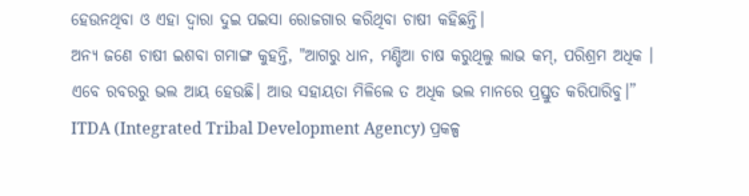ହେଉନଥିବା ଓ ଏହା ଦ୍ଵାରା ଦୁଇ ପଇସା ରୋଜଗାର କରିଥିବା ଚାଷୀ କହିଛନ୍ତି।
ଅନ୍ୟ ଜଣେ ଚାଷୀ ଇଶବା ଗମାଙ୍ଗ କୁହନ୍ତି, "ଆଗରୁ ଧାନ, ମଣ୍ଡିଆ ଚାଷ କରୁଥିଲୁ ଲାଭ କମ୍, ପରିଶ୍ରମ ଅଧିକ । ଏବେ ରବରରୁ ଭଲ ଆୟ ହେଉଛି। ଆଉ ସହାୟତା ମିଳିଲେ ତ ଅଧିକ ଭଲ ମାନରେ ପ୍ରସ୍ତୁତ କରିପାରିବୁ।”
ITDA (Integrated Tribal Development Agency) ପ୍ରକଳ୍ପ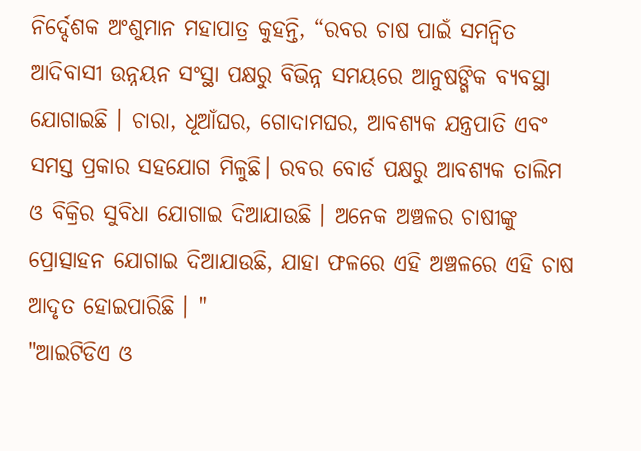ନିର୍ଦ୍ଦେଶକ ଅଂଶୁମାନ ମହାପାତ୍ର କୁହନ୍ତି, “ରବର ଚାଷ ପାଇଁ ସମନ୍ବିତ ଆଦିବାସୀ ଉନ୍ନୟନ ସଂସ୍ଥା ପକ୍ଷରୁ ବିଭିନ୍ନ ସମୟରେ ଆନୁଷଙ୍ଗିକ ବ୍ୟବସ୍ଥା ଯୋଗାଇଛି । ଚାରା, ଧୂଆଁଘର, ଗୋଦାମଘର, ଆବଶ୍ୟକ ଯନ୍ତ୍ରପାତି ଏବଂ ସମସ୍ତ ପ୍ରକାର ସହଯୋଗ ମିଳୁଛି। ରବର ବୋର୍ଡ ପକ୍ଷରୁ ଆବଶ୍ୟକ ତାଲିମ ଓ ବିକ୍ରିର ସୁବିଧା ଯୋଗାଇ ଦିଆଯାଉଛି । ଅନେକ ଅଞ୍ଚଳର ଚାଷୀଙ୍କୁ ପ୍ରୋତ୍ସାହନ ଯୋଗାଇ ଦିଆଯାଉଛି, ଯାହା ଫଳରେ ଏହି ଅଞ୍ଚଳରେ ଏହି ଚାଷ ଆଦୃତ ହୋଇପାରିଛି । "
"ଆଇଟିଡିଏ ଓ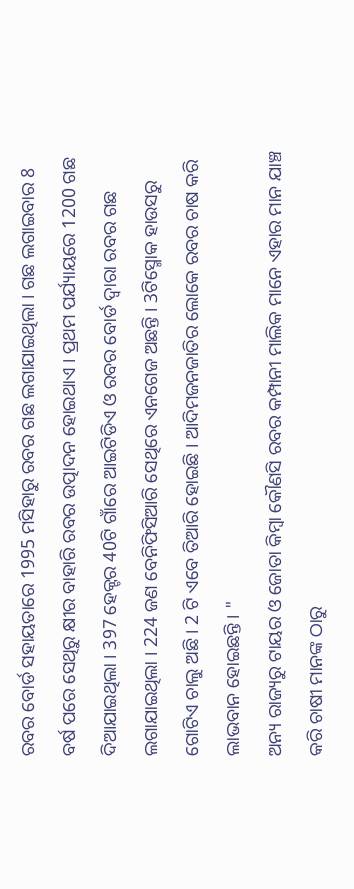ରବର ବୋର୍ଡ ସହାୟତାରେ 1995 ମସିହାରୁ ରବର ଗଛ ଲଗାଯାଇଥିଲା । ଗଛ ଲଗାଇବାର 8 ବର୍ଷ ପରେ ସେଥିରୁ କ୍ଷୀର ବାହାରି ରବର ଉତ୍ପାଦନ ହୋଇଥାଏ । ପ୍ରଥମ ପର୍ଯ୍ୟାୟରେ 1200 ଗଛ ଦିଆଯାଇଥିଲା । 397 ହେକ୍ଟର 40ଟି ଗାଁରେ ଆଇଟିଡିଏ ଓ ରବର ବୋର୍ଡ ଦ୍ବାରା ରବର ଗଛ ଲଗାଯାଇଥିଲା । 224 ଜଣ ବେନିଫିସିଆରି ସେଥିରେ ଏନଗେଜ ଅଛନ୍ତି । 3ଟିସ୍ମୋକ ହାଉସରୁ ଗୋଟିଏ ଚାଲୁ ଅଛି । 2 ଟି ଏବେ ତିଆରି ହୋଇଛି । ଆଦିମଜନଜାତିର ଲୋକେ ରବର ଚାଷ କରି ଲାଭବାନ ହୋଇଛନ୍ତି । "
ଅନ୍ୟ ରାଜ୍ୟରୁ ଟାୟର ଓ ଜୋତା କିମ୍ବା କୌଣସି ରବର କମ୍ପାନୀ ମାଲିକ ମାନେ ଏହାର ମାନ ଯାଞ୍ଚ କରି ଚାଷୀ ମାନଙ୍କ ଠାରୁ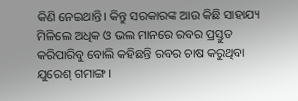କିଣି ନେଇଥାନ୍ତି। କିନ୍ତୁ ସରକାରଙ୍କ ଆଉ କିଛି ସାହାଯ୍ୟ ମିଳିଲେ ଅଧିକ ଓ ଭଲ ମାନରେ ରବର ପ୍ରସ୍ତୁତ କରିପାରିବୁ ବୋଲି କହିଛନ୍ତି ରବର ଚାଷ କରୁଥିବା ଯୁରେଶ୍ ଗମାଙ୍ଗ ।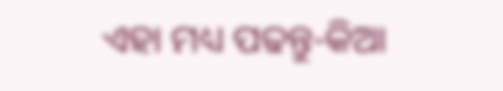ଏହା ମଧ୍ୟ ପଢନ୍ତୁ-କିଆ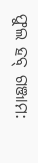ଫୁଲ ହବ୍ ଗଞ୍ଜାମ: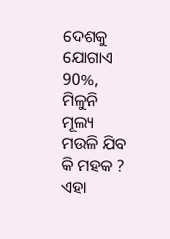ଦେଶକୁ ଯୋଗାଏ 90%, ମିଳୁନି ମୂଲ୍ୟ ମଉଳି ଯିବ କି ମହକ ?
ଏହା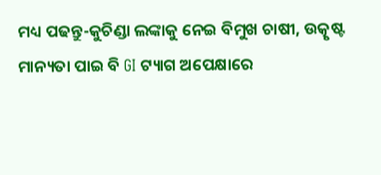ମଧ୍ୟ ପଢନ୍ତୁ-କୁଚିଣ୍ଡା ଲଙ୍କାକୁ ନେଇ ବିମୁଖ ଚାଷୀ, ଉତ୍କୃଷ୍ଟ ମାନ୍ୟତା ପାଇ ବି GI ଟ୍ୟାଗ ଅପେକ୍ଷାରେ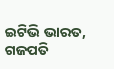ଇଟିଭି ଭାରତ, ଗଜପତି